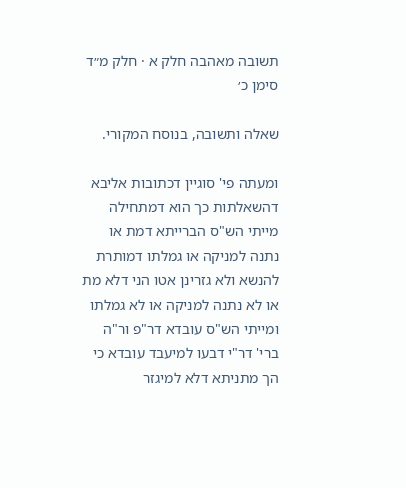תשובה מאהבה חלק א · חלק מ״ד סימן כ׳

שאלה ותשובה, בנוסח המקורי.

ומעתה פי' סוגיין דכתובות אליבא דהשאלתות כך הוא דמתחילה מייתי הש"ס הברייתא דמת או נתנה למניקה או גמלתו דמותרת להנשא ולא גזרינן אטו הני דלא מת או לא נתנה למניקה או לא גמלתו ומייתי הש"ס עובדא דר"פ ור"ה ברי' דר"י דבעו למיעבד עובדא כי הך מתניתא דלא למיגזר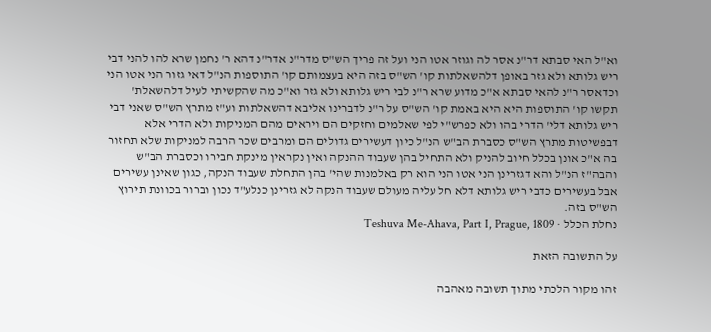וא"ל האי סבתא דר"נ אסר לה וגוזר אטו הני ועל זה פריך הש"ס מדר"נ אדר"נ דהא ר' נחמן שרא להו להני דבי ריש גלותא ולא גזר באופן דלהשאלתות קו' הש"ס בזה היא בעצמותם קו' התוספות הנ"ל דאי גזור הני אטו הני וכדאסר ר"נ להאי סבתא א"כ מדוע שרא ר"נ לבי ריש גלותא ולא גזר וא"כ מה שהקשיתי לעיל דלהשאלת' תקשו קו' התוספות היא היא באמת קו' הש"ס על ר"נ לדברינו אליבא דהשאלתות וע"ז מתרץ הש"ס שאני דבי ריש גלותא דלי' הדרי בהו ולא כפרש"י לפי שאלמים וחזקים הם ויראים מהם המניקות ולא הדרי אלא דבפשיטות מתרץ הש"ס כסברת הב"ש הנ"ל כיון דעשירים גדולים הם ומרבים שכר הרבה למניקות שלא תחזור בה א"כ אונן בכלל חיוב להניק ולא התחיל בהן שעבוד ההנקה ואין נקראין מינקת חבירו וכסברת הב"ש והבה"ז הנ"ל והא דגזרינן הני אטו הני הוא רק באלמנות שהי' בהן התחלת שעבוד הנקה, כגון שאינן עשירים אבל בעשירים כדבי ריש גלותא דלא חל עליה מעולם שעבוד הנקה לא גזרינן כנלע"ד נכון וברור בכוונת תירוץ הש"ס בזה.
נחלת הכלל · Teshuva Me-Ahava, Part I, Prague, 1809

על התשובה הזאת

זהו מקור הלכתי מתוך תשובה מאהבה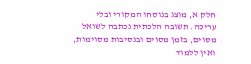חלק א, מוצג בנוסחו המקורי ובלי עריכה. תשובה הלכתית נכתבה לשואל מסוים, בזמן מסוים ובנסיבות מסוימות, ואין ללמוד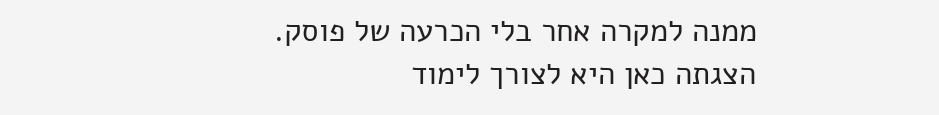ממנה למקרה אחר בלי הכרעה של פוסק. הצגתה כאן היא לצורך לימוד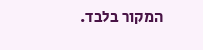המקור בלבד.